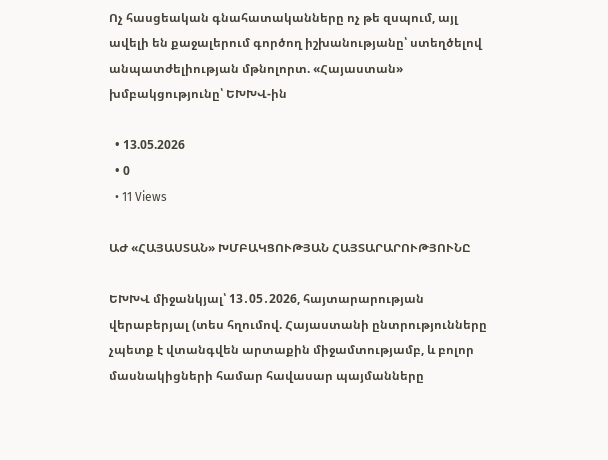Ոչ հասցեական գնահատականները ոչ թե զսպում, այլ ավելի են քաջալերում գործող իշխանությանը՝ ստեղծելով անպատժելիության մթնոլորտ. «Հայաստան» խմբակցությունը՝ ԵԽԽՎ-ին

  • 13.05.2026
  • 0
  • 11 Views

ԱԺ «ՀԱՅԱՍՏԱՆ» ԽՄԲԱԿՑՈՒԹՅԱՆ ՀԱՅՏԱՐԱՐՈՒԹՅՈՒՆԸ

ԵԽԽՎ միջանկյալ՝ 13․05․2026, հայտարարության վերաբերյալ (տես հղումով. Հայաստանի ընտրությունները չպետք է վտանգվեն արտաքին միջամտությամբ, և բոլոր մասնակիցների համար հավասար պայմանները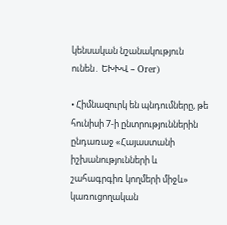կենսական նշանակություն ունեն․ ԵԽԽՎ – Orer)

• Հիմնազուրկ են պնդումները, թե հունիսի 7-ի ընտրություններին ընդառաջ «Հայաստանի իշխանությունների և շահագրգիռ կողմերի միջև» կառուցողական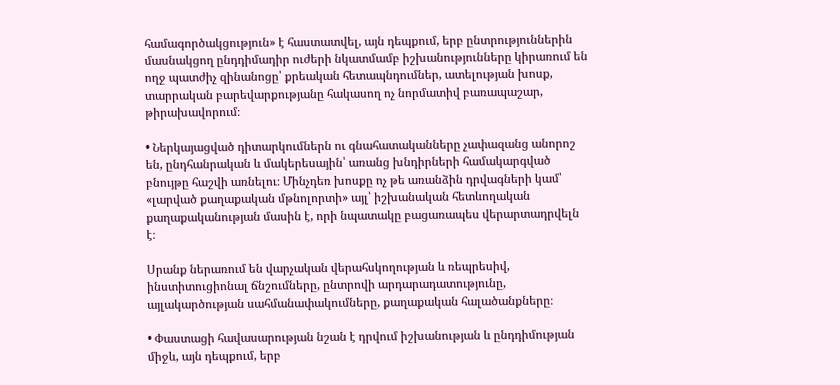համագործակցություն» է հաստատվել, այն դեպքում, երբ ընտրություններին մասնակցող ընդդիմադիր ուժերի նկատմամբ իշխանությունները կիրառում են ողջ պատժիչ զինանոցը՝ քրեական հետապնդումներ, ատելության խոսք, տարրական բարեվարքությանը հակասող ոչ նորմատիվ բառապաշար, թիրախավորում։

• Ներկայացված դիտարկումներն ու գնահատականները չափազանց անորոշ են, ընդհանրական և մակերեսային՝ առանց խնդիրների համակարգված բնույթը հաշվի առնելու։ Մինչդեռ խոսքը ոչ թե առանձին դրվագների կամ՝ «լարված քաղաքական մթնոլորտի» այլ՝ իշխանական հետևողական քաղաքականության մասին է, որի նպատակը բացառապես վերարտադրվելն է։

Սրանք ներառում են վարչական վերահսկողության և ռեպրեսիվ, ինստիտուցիոնալ ճնշումները, ընտրովի արդարադատությունը, այլակարծության սահմանափակումները, քաղաքական հալածանքները։

• Փաստացի հավասարության նշան է դրվում իշխանության և ընդդիմության միջև, այն դեպքում, երբ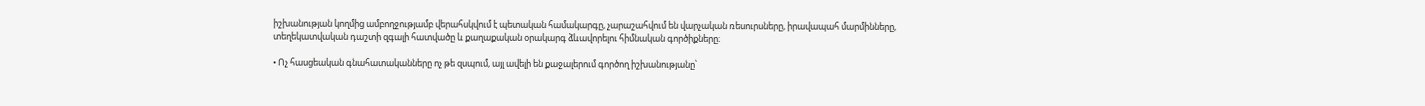իշխանության կողմից ամբողջությամբ վերահսկվում է պետական համակարգը, չարաշահվում են վարչական ռեսուրսները, իրավապահ մարմինները, տեղեկատվական դաշտի զգալի հատվածը և քաղաքական օրակարգ ձևավորելու հիմնական գործիքները։

• Ոչ հասցեական գնահատականները ոչ թե զսպում, այլ ավելի են քաջալերում գործող իշխանությանը՝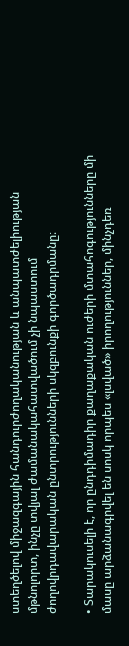ստեղծելով միջազգային հանդուրժողականության և անպատժելիության մթնոլորտ, ինչը տվյալ ժամանակահատվածում չի նպաստում ժողովրդավարական ընտրությունների սկզբունքի գործադրմանը։

• Տարակուսելի է, որ ընդդիմադիր քաղաքական ուժերի մտահոգությունները մի մասը արձանագրվել են սոսկ որպես «լսված» իրողություններ, մինչդեռ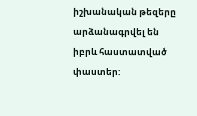իշխանական թեզերը արձանագրվել են իբրև հաստատված փաստեր: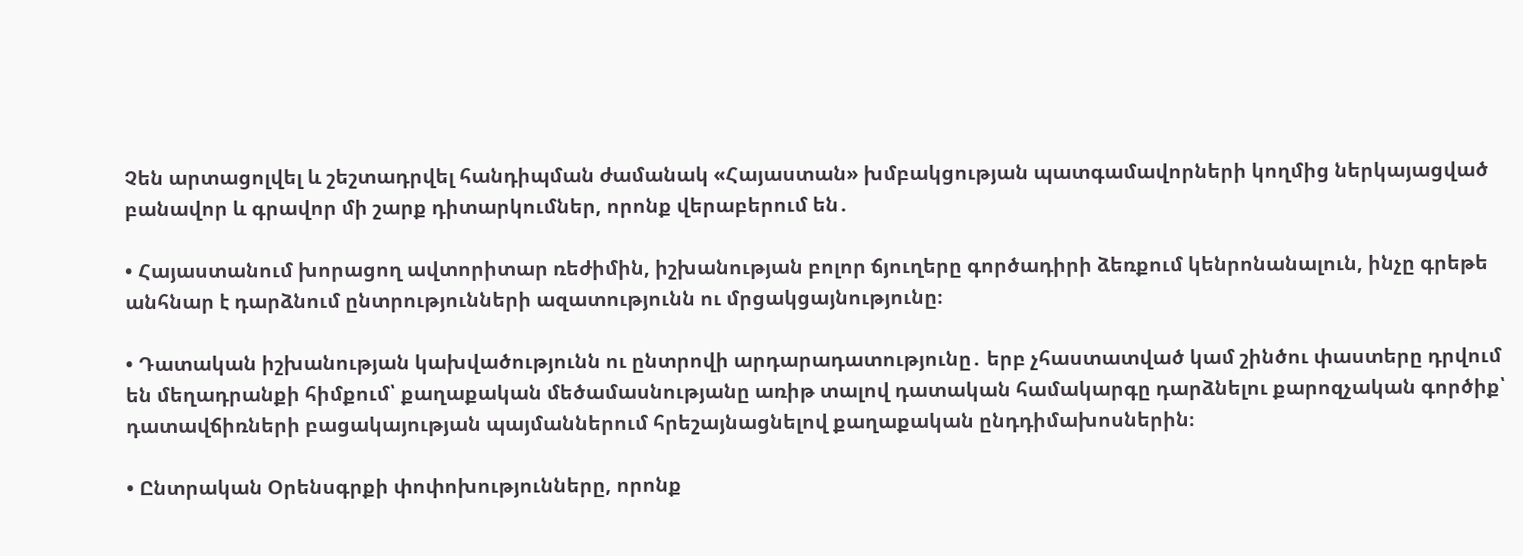Չեն արտացոլվել և շեշտադրվել հանդիպման ժամանակ «Հայաստան» խմբակցության պատգամավորների կողմից ներկայացված բանավոր և գրավոր մի շարք դիտարկումներ, որոնք վերաբերում են․

• Հայաստանում խորացող ավտորիտար ռեժիմին, իշխանության բոլոր ճյուղերը գործադիրի ձեռքում կենրոնանալուն, ինչը գրեթե անհնար է դարձնում ընտրությունների ազատությունն ու մրցակցայնությունը։

• Դատական իշխանության կախվածությունն ու ընտրովի արդարադատությունը․ երբ չհաստատված կամ շինծու փաստերը դրվում են մեղադրանքի հիմքում՝ քաղաքական մեծամասնությանը առիթ տալով դատական համակարգը դարձնելու քարոզչական գործիք՝ դատավճիռների բացակայության պայմաններում հրեշայնացնելով քաղաքական ընդդիմախոսներին։

• Ընտրական Օրենսգրքի փոփոխությունները, որոնք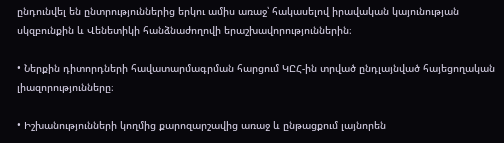ընդունվել են ընտրություններից երկու ամիս առաջ՝ հակասելով իրավական կայունության սկզբունքին և Վենետիկի հանձնաժողովի երաշխավորություններին։

• Ներքին դիտորդների հավատարմագրման հարցում ԿԸՀ-ին տրված ընդլայնված հայեցողական լիազորությունները։

• Իշխանությունների կողմից քարոզարշավից առաջ և ընթացքում լայնորեն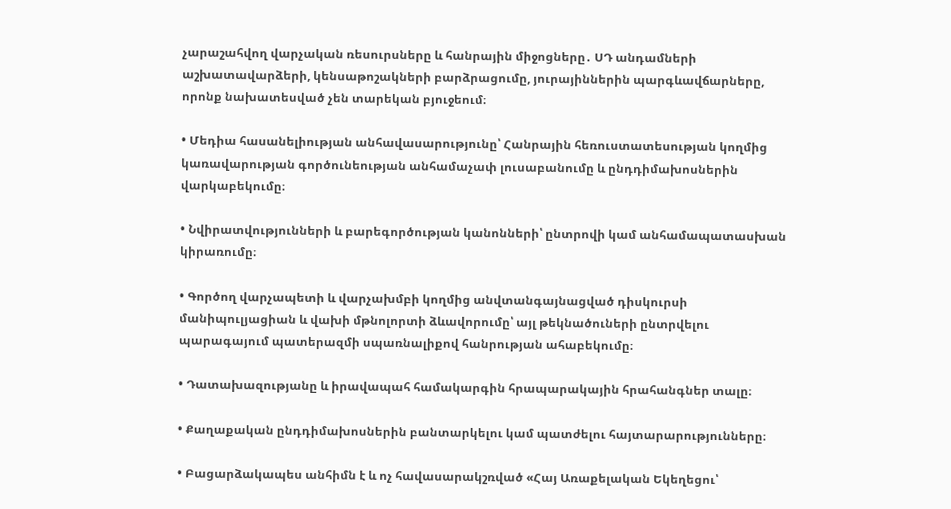չարաշահվող վարչական ռեսուրսները և հանրային միջոցները․ ՍԴ անդամների աշխատավարձերի, կենսաթոշակների բարձրացումը, յուրայիններին պարգևավճարները, որոնք նախատեսված չեն տարեկան բյուջեում։

• Մեդիա հասանելիության անհավասարությունը՝ Հանրային հեռուստատեսության կողմից կառավարության գործունեության անհամաչափ լուսաբանումը և ընդդիմախոսներին վարկաբեկումը։

• Նվիրատվությունների և բարեգործության կանոնների՝ ընտրովի կամ անհամապատասխան կիրառումը։

• Գործող վարչապետի և վարչախմբի կողմից անվտանգայնացված դիսկուրսի մանիպուլյացիան և վախի մթնոլորտի ձևավորումը՝ այլ թեկնածուների ընտրվելու պարագայում պատերազմի սպառնալիքով հանրության ահաբեկումը։

• Դատախազությանը և իրավապահ համակարգին հրապարակային հրահանգներ տալը։

• Քաղաքական ընդդիմախոսներին բանտարկելու կամ պատժելու հայտարարությունները։

• Բացարձակապես անհիմն է և ոչ հավասարակշռված «Հայ Առաքելական Եկեղեցու՝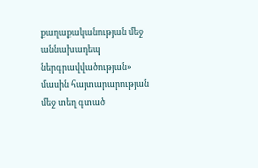քաղաքականության մեջ աննախադեպ ներգրավվածության» մասին հայտարարության մեջ տեղ գտած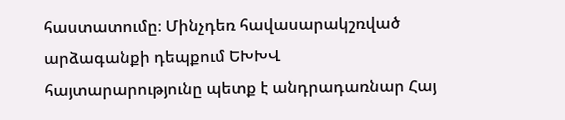հաստատումը։ Մինչդեռ հավասարակշռված արձագանքի դեպքում ԵԽԽՎ հայտարարությունը պետք է անդրադառնար Հայ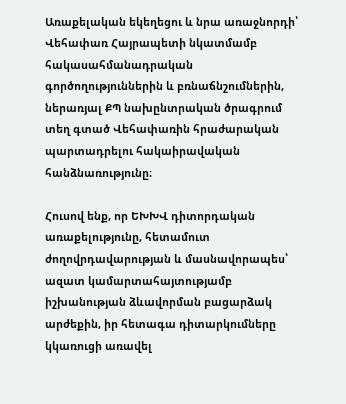Առաքելական եկեղեցու և նրա առաջնորդի՝ Վեհափառ Հայրապետի նկատմամբ հակասահմանադրական գործողություններին և բռնաճնշումներին, ներառյալ ՔՊ նախընտրական ծրագրում տեղ գտած Վեհափառին հրաժարական պարտադրելու հակաիրավական հանձնառությունը։

Հուսով ենք, որ ԵԽԽՎ դիտորդական առաքելությունը, հետամուտ ժողովրդավարության և մասնավորապես՝ ազատ կամարտահայտությամբ իշխանության ձևավորման բացարձակ արժեքին, իր հետագա դիտարկումները կկառուցի առավել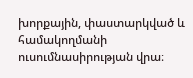խորքային, փաստարկված և համակողմանի ուսումնասիրության վրա։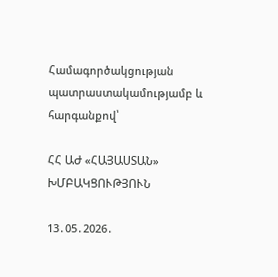Համագործակցության պատրաստակամությամբ և հարգանքով՝

ՀՀ ԱԺ «ՀԱՅԱՍՏԱՆ» ԽՄԲԱԿՑՈՒԹՅՈՒՆ

13․05․2026․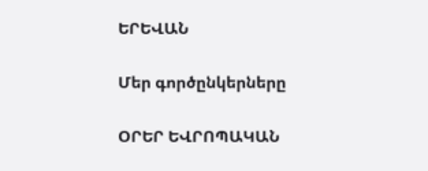ԵՐԵՎԱՆ

Մեր գործընկերները

ՕՐԵՐ ԵՎՐՈՊԱԿԱՆ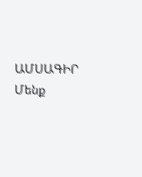ԱՄՍԱԳԻՐ
Մենք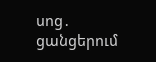սոց․ ցանցերում